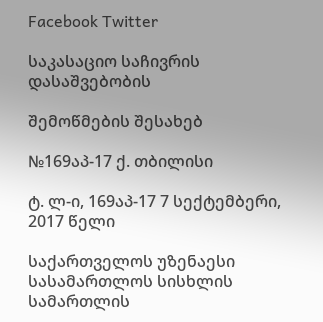Facebook Twitter

საკასაციო საჩივრის დასაშვებობის

შემოწმების შესახებ

№169აპ-17 ქ. თბილისი

ტ. ლ-ი, 169აპ-17 7 სექტემბერი, 2017 წელი

საქართველოს უზენაესი სასამართლოს სისხლის სამართლის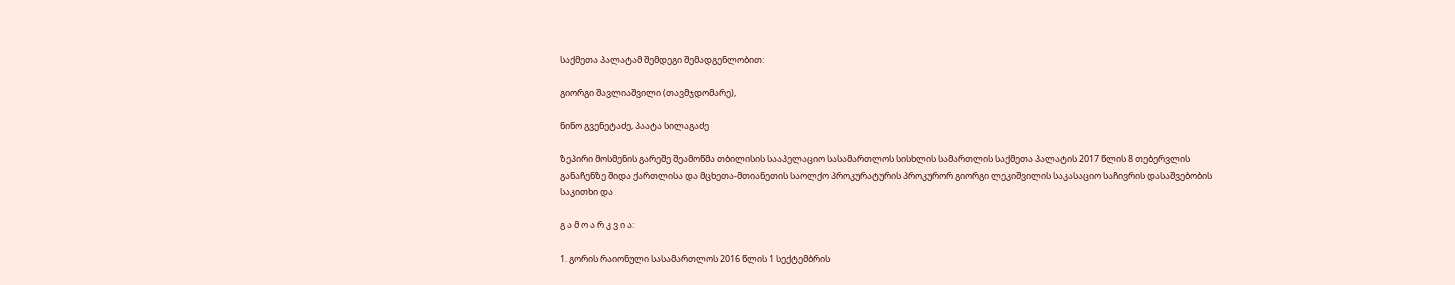საქმეთა პალატამ შემდეგი შემადგენლობით:

გიორგი შავლიაშვილი (თავმჯდომარე),

ნინო გვენეტაძე, პაატა სილაგაძე

ზეპირი მოსმენის გარეშე შეამოწმა თბილისის სააპელაციო სასამართლოს სისხლის სამართლის საქმეთა პალატის 2017 წლის 8 თებერვლის განაჩენზე შიდა ქართლისა და მცხეთა-მთიანეთის საოლქო პროკურატურის პროკურორ გიორგი ლეკიშვილის საკასაციო საჩივრის დასაშვებობის საკითხი და

გ ა მ ო ა რ კ ვ ი ა:

1. გორის რაიონული სასამართლოს 2016 წლის 1 სექტემბრის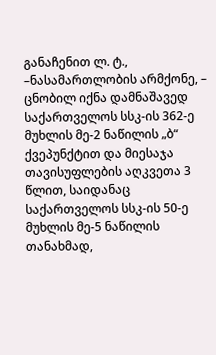განაჩენით ლ. ტ., –ნასამართლობის არმქონე, – ცნობილ იქნა დამნაშავედ საქართველოს სსკ-ის 362-ე მუხლის მე-2 ნაწილის „ბ“ ქვეპუნქტით და მიესაჯა თავისუფლების აღკვეთა 3 წლით, საიდანაც საქართველოს სსკ-ის 50-ე მუხლის მე-5 ნაწილის თანახმად,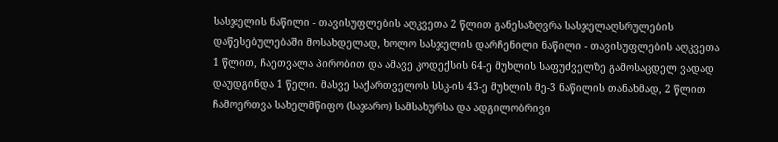სასჯელის ნაწილი - თავისუფლების აღკვეთა 2 წლით განესაზღვრა სასჯელაღსრულების დაწესებულებაში მოსახდელად, ხოლო სასჯელის დარჩენილი ნაწილი - თავისუფლების აღკვეთა 1 წლით, ჩაეთვალა პირობით და ამავე კოდექსის 64-ე მუხლის საფუძველზე გამოსაცდელ ვადად დაუდგინდა 1 წელი. მასვე საქართველოს სსკ-ის 43-ე მუხლის მე-3 ნაწილის თანახმად, 2 წლით ჩამოერთვა სახელმწიფო (საჯარო) სამსახურსა და ადგილობრივი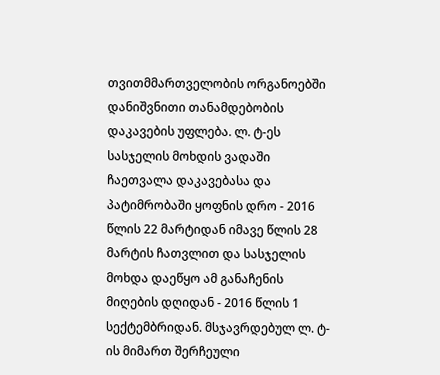თვითმმართველობის ორგანოებში დანიშვნითი თანამდებობის დაკავების უფლება. ლ. ტ-ეს სასჯელის მოხდის ვადაში ჩაეთვალა დაკავებასა და პატიმრობაში ყოფნის დრო - 2016 წლის 22 მარტიდან იმავე წლის 28 მარტის ჩათვლით და სასჯელის მოხდა დაეწყო ამ განაჩენის მიღების დღიდან - 2016 წლის 1 სექტემბრიდან. მსჯავრდებულ ლ. ტ-ის მიმართ შერჩეული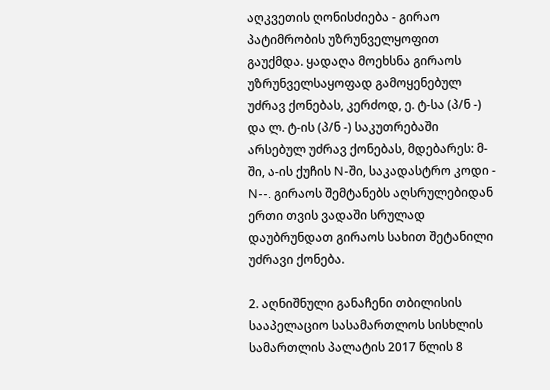აღკვეთის ღონისძიება - გირაო პატიმრობის უზრუნველყოფით გაუქმდა. ყადაღა მოეხსნა გირაოს უზრუნველსაყოფად გამოყენებულ უძრავ ქონებას, კერძოდ, ე. ტ-სა (პ/ნ -) და ლ. ტ-ის (პ/ნ -) საკუთრებაში არსებულ უძრავ ქონებას, მდებარეს: მ-ში, ა-ის ქუჩის N-ში, საკადასტრო კოდი - N--. გირაოს შემტანებს აღსრულებიდან ერთი თვის ვადაში სრულად დაუბრუნდათ გირაოს სახით შეტანილი უძრავი ქონება.

2. აღნიშნული განაჩენი თბილისის სააპელაციო სასამართლოს სისხლის სამართლის პალატის 2017 წლის 8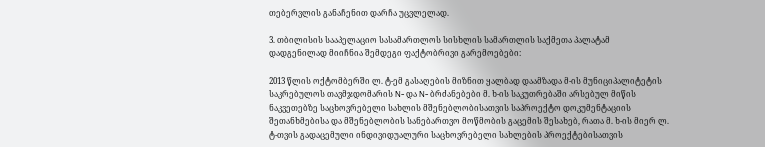თებერვლის განაჩენით დარჩა უცვლელად.

3. თბილისის სააპელაციო სასამართლოს სისხლის სამართლის საქმეთა პალატამ დადგენილად მიიჩნია შემდეგი ფაქტობრივი გარემოებები:

2013 წლის ოქტომბერში ლ. ტ-ემ გასაღების მიზნით ყალბად დაამზადა მ-ის მუნიციპალიტეტის საკრებულოს თავმჯდომარის N- და N- ბრძანებები მ. ხ-ის საკუთრებაში არსებულ მიწის ნაკვეთებზე საცხოვრებელი სახლის მშენებლობისათვის საპროექტო დოკუმენტაციის შეთანხმებისა და მშენებლობის სანებართვო მოწმობის გაცემის შესახებ, რათა მ. ხ-ის მიერ ლ. ტ-თვის გადაცემული ინდივიდუალური საცხოვრებელი სახლების პროექტებისათვის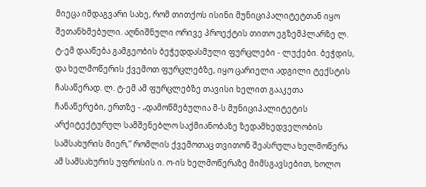მიეცა იმდაგვარი სახე, რომ თითქოს ისინი მუნიციპალიტეტთან იყო შეთანხმებული. აღნიშნული ორივე პროექტის თითო ეგზემპლარზე ლ. ტ-ემ დააწება გამგეობის ბეჭედდასმული ფურცლები - ლუქები. ბეჭდის, და ხელმოწერის ქვემოთ ფურცლებზე, იყო ცარიელი ადგილი ტექსტის ჩასაწერად. ლ. ტ-ემ ამ ფურცლებზე თავისი ხელით გააკეთა ჩანაწერები, ერთზე - „დამოწმებულია მ-ს მუნიციპალიტეტის არქიტექტურულ სამშენებლო საქმიანობაზე ზედამხედველობის სამსახურის მიერ,“ რომლის ქვემოთაც თვითონ შეასრულა ხელმოწერა ამ სამსახურის უფროსის ი. ო-ის ხელმოწერაზე მიმსგავსებით, ხოლო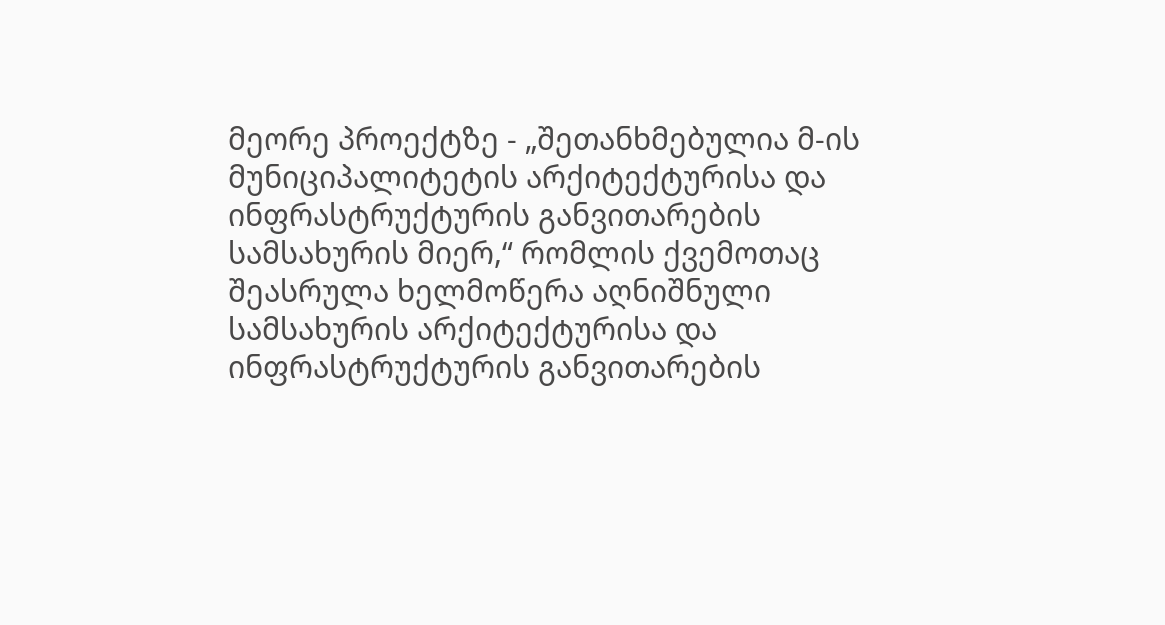მეორე პროექტზე - „შეთანხმებულია მ-ის მუნიციპალიტეტის არქიტექტურისა და ინფრასტრუქტურის განვითარების სამსახურის მიერ,“ რომლის ქვემოთაც შეასრულა ხელმოწერა აღნიშნული სამსახურის არქიტექტურისა და ინფრასტრუქტურის განვითარების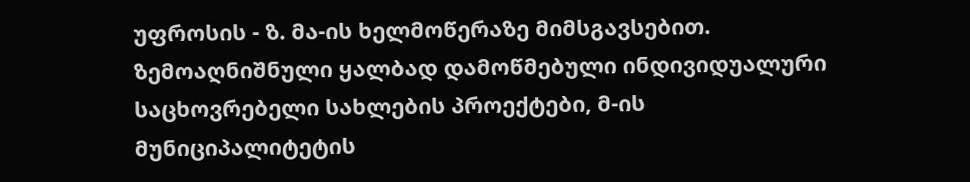უფროსის - ზ. მა-ის ხელმოწერაზე მიმსგავსებით. ზემოაღნიშნული ყალბად დამოწმებული ინდივიდუალური საცხოვრებელი სახლების პროექტები, მ-ის მუნიციპალიტეტის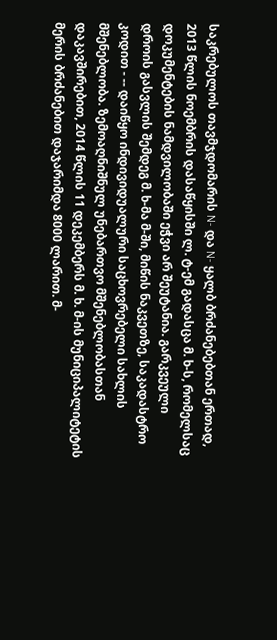საკრებულოს თავმჯდომარის N- და N- ყალბ ბრძანებებთან ერთად, 2013 წლის ნოემბრის დასაწყისში ლ. ტ-ემ გადასცა მ. ხ-ს, რომელსაც დოკუმენტების ნამდვილობაში ეჭვი არ შეუტანია. გარკვეული დროის გასვლის შემდეგ მ. ხ-მა მ-ში, მიწის ნაკვეთზე, საკადასტრო კოდით - -- დაიწყო ინდივიდუალური საცხოვრებელი სახლის მშენებლობა. ზემოაღნიშნულ უნებართვო მშენებლობასთან დაკავშირებით, 2014 წლის 11 დეკემბერს მ. ხ. მ-ის მუნიციპალიტეტის მერის ბრძანებით დაჯარიმდა 8000 ლარით. მ-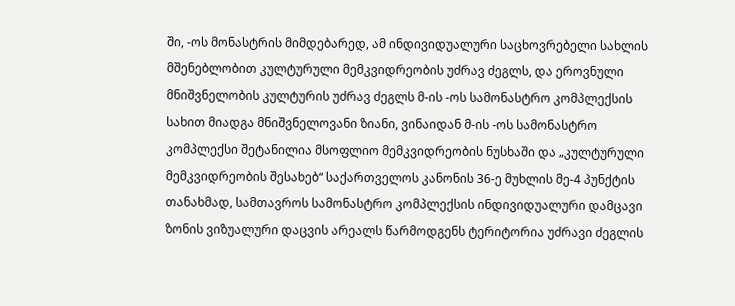ში, -ოს მონასტრის მიმდებარედ, ამ ინდივიდუალური საცხოვრებელი სახლის მშენებლობით კულტურული მემკვიდრეობის უძრავ ძეგლს, და ეროვნული მნიშვნელობის კულტურის უძრავ ძეგლს მ-ის -ოს სამონასტრო კომპლექსის სახით მიადგა მნიშვნელოვანი ზიანი, ვინაიდან მ-ის -ოს სამონასტრო კომპლექსი შეტანილია მსოფლიო მემკვიდრეობის ნუსხაში და „კულტურული მემკვიდრეობის შესახებ“ საქართველოს კანონის 36-ე მუხლის მე-4 პუნქტის თანახმად, სამთავროს სამონასტრო კომპლექსის ინდივიდუალური დამცავი ზონის ვიზუალური დაცვის არეალს წარმოდგენს ტერიტორია უძრავი ძეგლის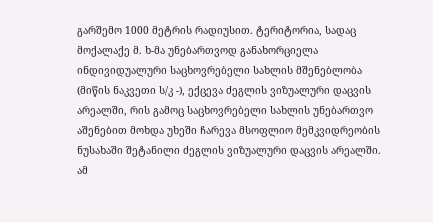გარშემო 1000 მეტრის რადიუსით. ტერიტორია, სადაც მოქალაქე მ. ხ-მა უნებართვოდ განახორციელა ინდივიდუალური საცხოვრებელი სახლის მშენებლობა (მიწის ნაკვეთი ს/კ -), ექცევა ძეგლის ვიზუალური დაცვის არეალში, რის გამოც საცხოვრებელი სახლის უნებართვო აშენებით მოხდა უხეში ჩარევა მსოფლიო მემკვიდრეობის ნუსახაში შეტანილი ძეგლის ვიზუალური დაცვის არეალში. ამ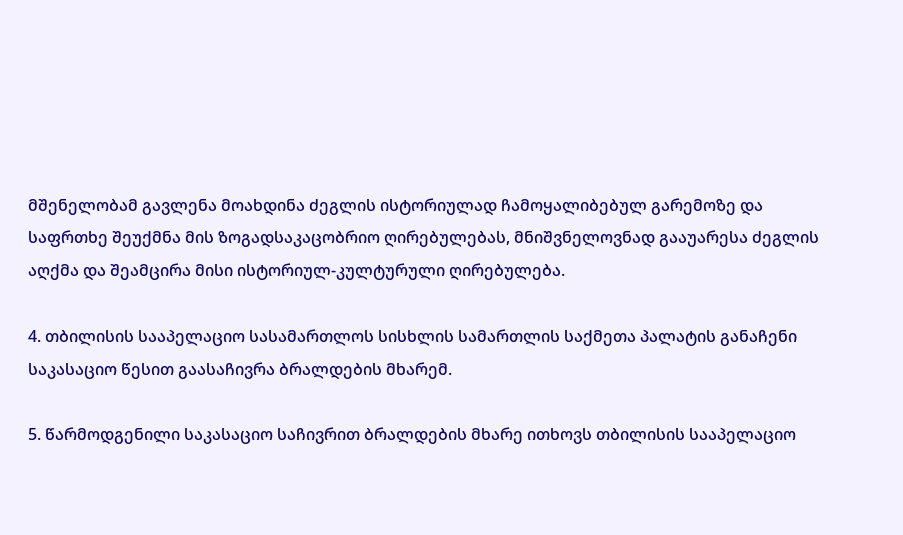მშენელობამ გავლენა მოახდინა ძეგლის ისტორიულად ჩამოყალიბებულ გარემოზე და საფრთხე შეუქმნა მის ზოგადსაკაცობრიო ღირებულებას, მნიშვნელოვნად გააუარესა ძეგლის აღქმა და შეამცირა მისი ისტორიულ-კულტურული ღირებულება.

4. თბილისის სააპელაციო სასამართლოს სისხლის სამართლის საქმეთა პალატის განაჩენი საკასაციო წესით გაასაჩივრა ბრალდების მხარემ.

5. წარმოდგენილი საკასაციო საჩივრით ბრალდების მხარე ითხოვს თბილისის სააპელაციო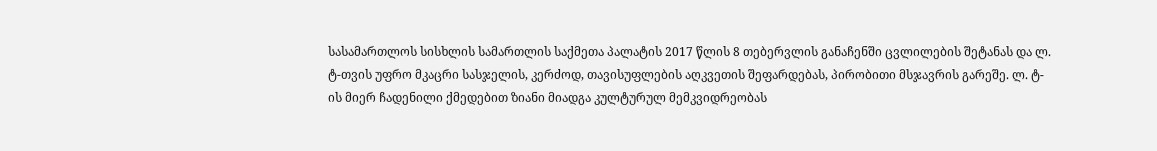სასამართლოს სისხლის სამართლის საქმეთა პალატის 2017 წლის 8 თებერვლის განაჩენში ცვლილების შეტანას და ლ. ტ-თვის უფრო მკაცრი სასჯელის, კერძოდ, თავისუფლების აღკვეთის შეფარდებას, პირობითი მსჯავრის გარეშე. ლ. ტ-ის მიერ ჩადენილი ქმედებით ზიანი მიადგა კულტურულ მემკვიდრეობას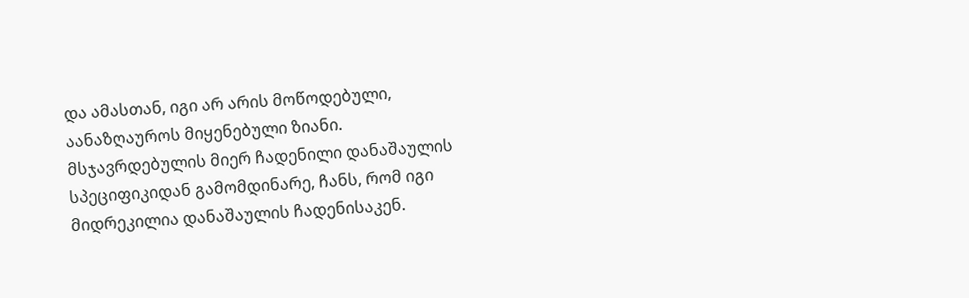და ამასთან, იგი არ არის მოწოდებული, აანაზღაუროს მიყენებული ზიანი. მსჯავრდებულის მიერ ჩადენილი დანაშაულის სპეციფიკიდან გამომდინარე, ჩანს, რომ იგი მიდრეკილია დანაშაულის ჩადენისაკენ.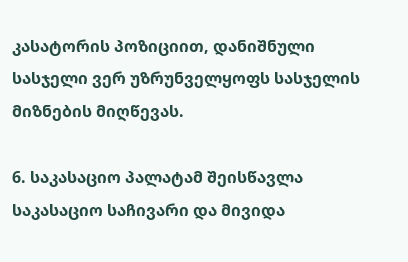კასატორის პოზიციით, დანიშნული სასჯელი ვერ უზრუნველყოფს სასჯელის მიზნების მიღწევას.

6. საკასაციო პალატამ შეისწავლა საკასაციო საჩივარი და მივიდა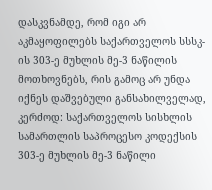დასკვნამდე, რომ იგი არ აკმაყოფილებს საქართველოს სსსკ-ის 303-ე მუხლის მე-3 ნაწილის მოთხოვნებს, რის გამოც არ უნდა იქნეს დაშვებული განსახილველად, კერძოდ: საქართველოს სისხლის სამართლის საპროცესო კოდექსის 303-ე მუხლის მე-3 ნაწილი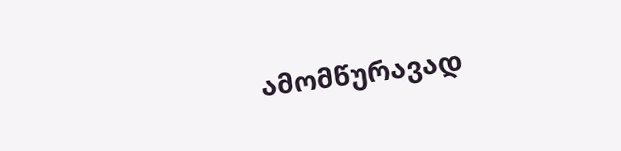ამომწურავად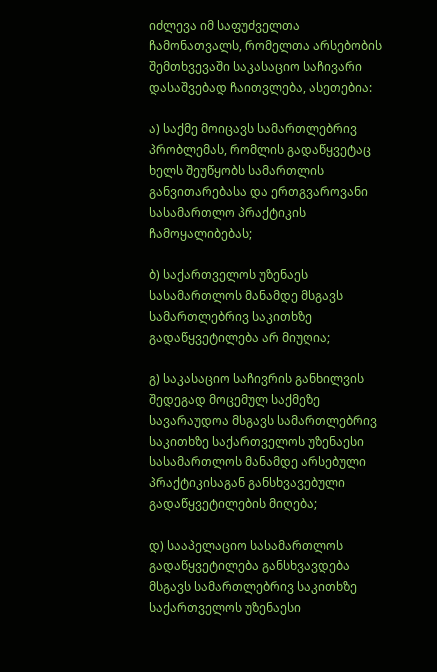იძლევა იმ საფუძველთა ჩამონათვალს, რომელთა არსებობის შემთხვევაში საკასაციო საჩივარი დასაშვებად ჩაითვლება, ასეთებია:

ა) საქმე მოიცავს სამართლებრივ პრობლემას, რომლის გადაწყვეტაც ხელს შეუწყობს სამართლის განვითარებასა და ერთგვაროვანი სასამართლო პრაქტიკის ჩამოყალიბებას;

ბ) საქართველოს უზენაეს სასამართლოს მანამდე მსგავს სამართლებრივ საკითხზე გადაწყვეტილება არ მიუღია;

გ) საკასაციო საჩივრის განხილვის შედეგად მოცემულ საქმეზე სავარაუდოა მსგავს სამართლებრივ საკითხზე საქართველოს უზენაესი სასამართლოს მანამდე არსებული პრაქტიკისაგან განსხვავებული გადაწყვეტილების მიღება;

დ) სააპელაციო სასამართლოს გადაწყვეტილება განსხვავდება მსგავს სამართლებრივ საკითხზე საქართველოს უზენაესი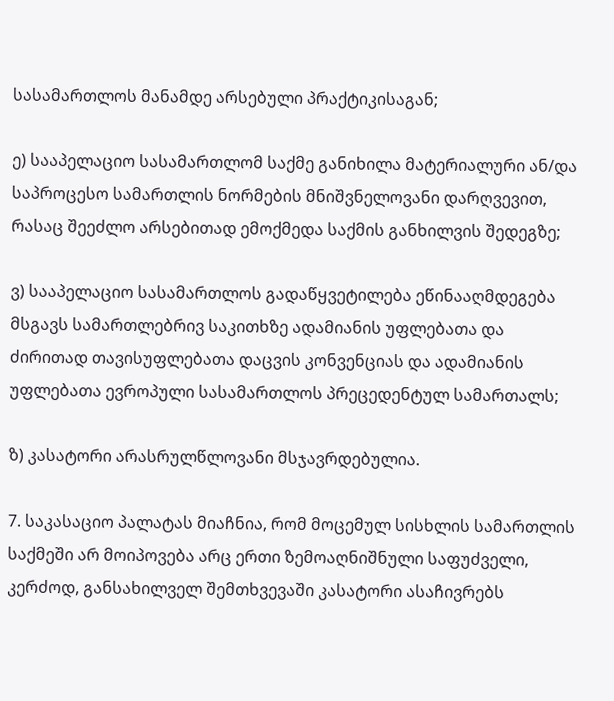სასამართლოს მანამდე არსებული პრაქტიკისაგან;

ე) სააპელაციო სასამართლომ საქმე განიხილა მატერიალური ან/და საპროცესო სამართლის ნორმების მნიშვნელოვანი დარღვევით, რასაც შეეძლო არსებითად ემოქმედა საქმის განხილვის შედეგზე;

ვ) სააპელაციო სასამართლოს გადაწყვეტილება ეწინააღმდეგება მსგავს სამართლებრივ საკითხზე ადამიანის უფლებათა და ძირითად თავისუფლებათა დაცვის კონვენციას და ადამიანის უფლებათა ევროპული სასამართლოს პრეცედენტულ სამართალს;

ზ) კასატორი არასრულწლოვანი მსჯავრდებულია.

7. საკასაციო პალატას მიაჩნია, რომ მოცემულ სისხლის სამართლის საქმეში არ მოიპოვება არც ერთი ზემოაღნიშნული საფუძველი, კერძოდ, განსახილველ შემთხვევაში კასატორი ასაჩივრებს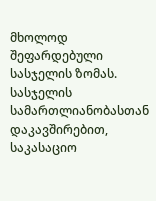მხოლოდ შეფარდებული სასჯელის ზომას. სასჯელის სამართლიანობასთან დაკავშირებით, საკასაციო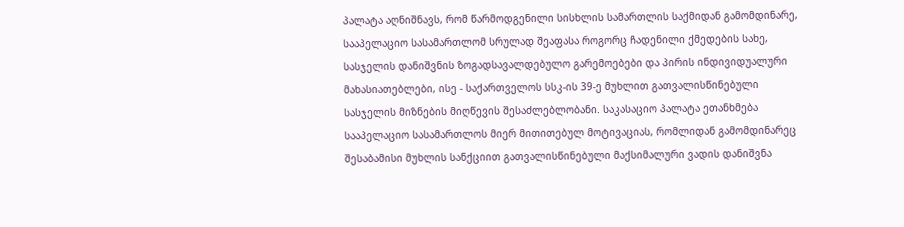პალატა აღნიშნავს, რომ წარმოდგენილი სისხლის სამართლის საქმიდან გამომდინარე, სააპელაციო სასამართლომ სრულად შეაფასა როგორც ჩადენილი ქმედების სახე, სასჯელის დანიშვნის ზოგადსავალდებულო გარემოებები და პირის ინდივიდუალური მახასიათებლები, ისე - საქართველოს სსკ-ის 39-ე მუხლით გათვალისწინებული სასჯელის მიზნების მიღწევის შესაძლებლობანი. საკასაციო პალატა ეთანხმება სააპელაციო სასამართლოს მიერ მითითებულ მოტივაციას, რომლიდან გამომდინარეც შესაბამისი მუხლის სანქციით გათვალისწინებული მაქსიმალური ვადის დანიშვნა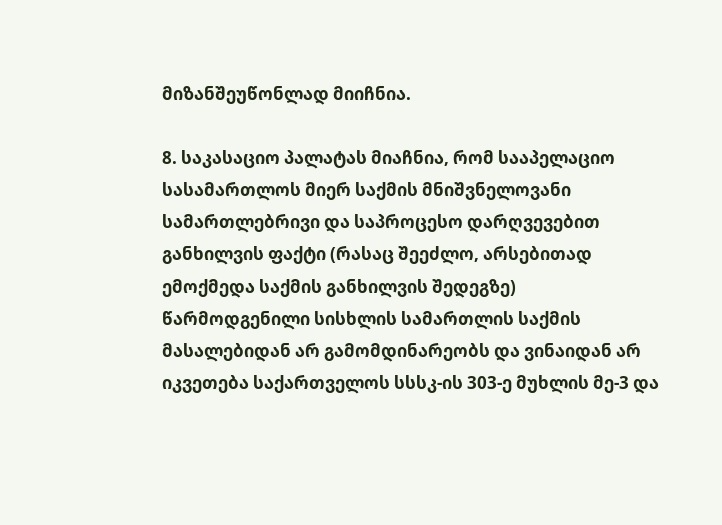მიზანშეუწონლად მიიჩნია.

8. საკასაციო პალატას მიაჩნია, რომ სააპელაციო სასამართლოს მიერ საქმის მნიშვნელოვანი სამართლებრივი და საპროცესო დარღვევებით განხილვის ფაქტი (რასაც შეეძლო, არსებითად ემოქმედა საქმის განხილვის შედეგზე) წარმოდგენილი სისხლის სამართლის საქმის მასალებიდან არ გამომდინარეობს და ვინაიდან არ იკვეთება საქართველოს სსსკ-ის 303-ე მუხლის მე-3 და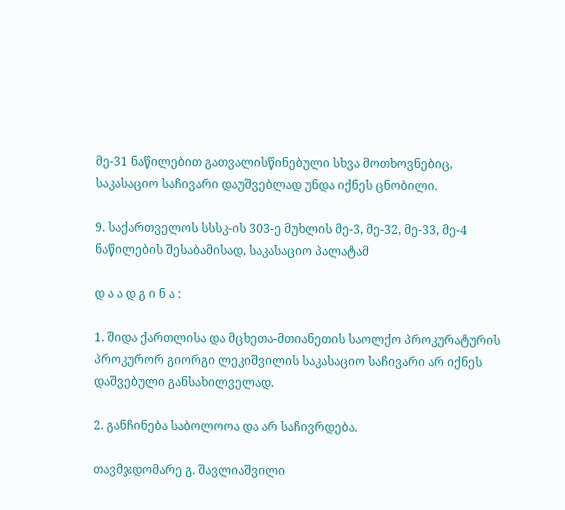მე-31 ნაწილებით გათვალისწინებული სხვა მოთხოვნებიც, საკასაციო საჩივარი დაუშვებლად უნდა იქნეს ცნობილი.

9. საქართველოს სსსკ-ის 303-ე მუხლის მე-3, მე-32, მე-33, მე-4 ნაწილების შესაბამისად, საკასაციო პალატამ

დ ა ა დ გ ი ნ ა :

1. შიდა ქართლისა და მცხეთა-მთიანეთის საოლქო პროკურატურის პროკურორ გიორგი ლეკიშვილის საკასაციო საჩივარი არ იქნეს დაშვებული განსახილველად.

2. განჩინება საბოლოოა და არ საჩივრდება.

თავმჯდომარე გ. შავლიაშვილი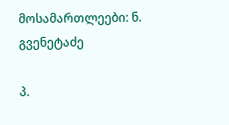მოსამართლეები: ნ. გვენეტაძე

პ.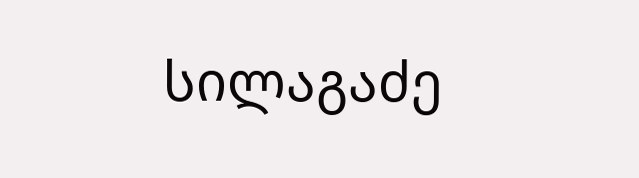სილაგაძე